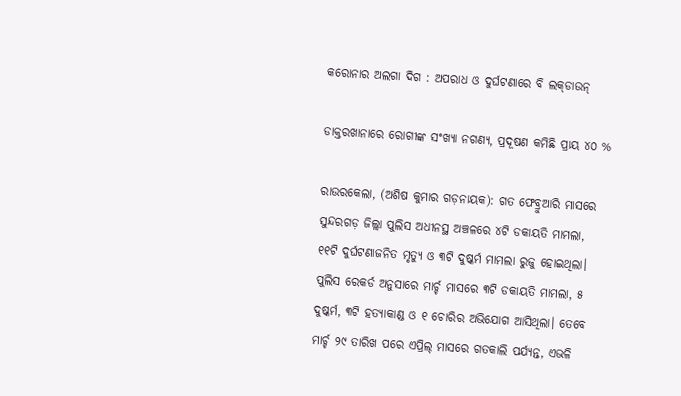କରୋନାର ଅଲଗା ଦିଗ : ଅପରାଧ ଓ ଦୁର୍ଘଟଣାରେ ବି ଲକ୍‌ଡାଉନ୍‌

ଡାକ୍ତରଖାନାରେ ରୋଗୀଙ୍କ ସଂଖ୍ୟା ନଗଣ୍ୟ, ପ୍ରଦୂଷଣ କମିଛି ପ୍ରାୟ ୪୦ %

ରାଉରକେଲା, (ଅଶିଷ କୁମାର ଗଡ଼ନାୟକ): ଗତ ଫେବ୍ରୁଆରି ମାସରେ ସୁନ୍ଦରଗଡ଼ ଜିଲ୍ଲା ପୁଲିସ ଅଧୀନସ୍ଥ ଅଞ୍ଚଳରେ ୪ଟି ଡକାୟତି ମାମଲା, ୧୧ଟି ଦୁର୍ଘଟଣାଜନିତ ମୃତ୍ୟୁ ଓ ୩ଟି ଦୁଷ୍କର୍ମ ମାମଲା ରୁଜୁ ହୋଇଥିଲା। ପୁଲିସ ରେକର୍ଡ ଅନୁସାରେ ମାର୍ଚ୍ଚ ମାସରେ ୩ଟି ଡକାୟତି ମାମଲା, ୫ ଦୁଷ୍କର୍ମ, ୩ଟି ହତ୍ୟାକାଣ୍ଡ ଓ ୧ ଚୋରିର ଅଭିଯୋଗ ଆସିଥିଲା। ତେବେ ମାର୍ଚ୍ଚ ୨୯ ତାରିଖ ପରେ ଏପ୍ରିଲ୍ ମାସରେ ଗତକାଲି ପର୍ଯ୍ୟନ୍ତ, ଏଭଳି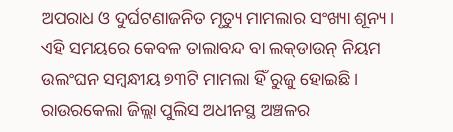ଅପରାଧ ଓ ଦୁର୍ଘଟଣାଜନିତ ମୃତ୍ୟୁ ମାମଲାର ସଂଖ୍ୟା ଶୂନ୍ୟ। ଏହି ସମୟରେ କେବଳ ତାଲାବନ୍ଦ ବା ଲକ୍‌ଡାଉନ୍ ନିୟମ ଉଲଂଘନ ସମ୍ବନ୍ଧୀୟ ୭୩ଟି ମାମଲା ହିଁ ରୁଜୁ ହୋଇଛି। ରାଉରକେଲା ଜିଲ୍ଲା ପୁଲିସ ଅଧୀନସ୍ଥ ଅଞ୍ଚଳର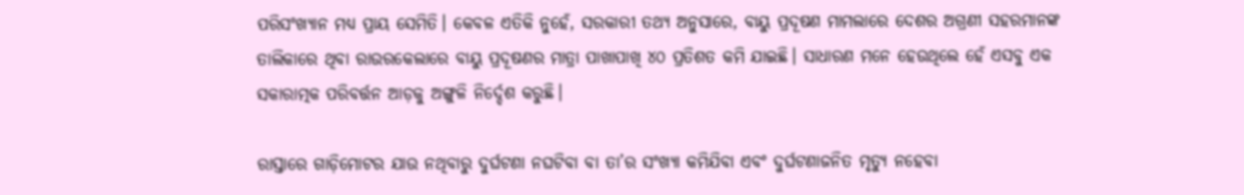ପରିସଂଖ୍ୟାନ ମଧ୍ୟ ପ୍ରାୟ ସେମିତି। କେବଳ ଏତିକି ନୁହେଁ, ସରକାରୀ ତଥ୍ୟ ଅନୁସାରେ, ବାୟୁ ପ୍ରଦୂଷଣ ମାମଲାରେ ଦେଶର ଅଗ୍ରଣୀ ସହରମାନଙ୍କ ତାଲିକାରେ ଥିବା ରାଉରକେଲାରେ ବାୟୁ ପ୍ରଦୂଷଣର ମାତ୍ରା ପାଖାପାଖି ୪୦ ପ୍ରତିଶତ କମି ଯାଇଛି। ସାଧାରଣ ମନେ ହେଉଥିଲେ ହେଁ ଏସବୁ ଏକ ସକାରାତ୍ମକ ପରିବର୍ତ୍ତନ ଆଡ଼କୁ ଅଙ୍ଗୁଳି ନିର୍ଦ୍ଦେଶ କରୁଛି।

ରାସ୍ତାରେ ଗାଡ଼ିମୋଟର ଯାଉ ନଥିବାରୁ ଦୁର୍ଘଟଣା ନଘଟିବା ବା ତା’ର ସଂଖ୍ୟା କମିଯିବା ଏବଂ ଦୁର୍ଘଟଣାଜନିତ ମୃତ୍ୟୁ ନହେବା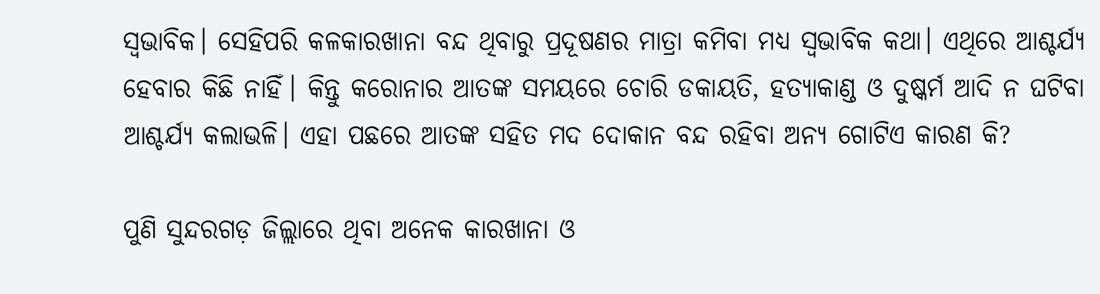ସ୍ବଭାବିକ। ସେହିପରି କଳକାରଖାନା ବନ୍ଦ ଥିବାରୁ ପ୍ରଦୂଷଣର ମାତ୍ରା କମିବା ମଧ୍ୟ ସ୍ବଭାବିକ କଥା। ଏଥିରେ ଆଶ୍ଚର୍ଯ୍ୟ ହେବାର କିଛି ନାହିଁ। କିନ୍ତୁ କରୋନାର ଆତଙ୍କ ସମୟରେ ଚୋରି ଡକାୟତି, ହତ୍ୟାକାଣ୍ଡ ଓ ଦୁଷ୍କର୍ମ ଆଦି ନ ଘଟିବା ଆଶ୍ଚର୍ଯ୍ୟ କଲାଭଳି। ଏହା ପଛରେ ଆତଙ୍କ ସହିତ ମଦ ଦୋକାନ ବନ୍ଦ ରହିବା ଅନ୍ୟ ଗୋଟିଏ କାରଣ କି?

ପୁଣି ସୁନ୍ଦରଗଡ଼ ଜିଲ୍ଲାରେ ଥିବା ଅନେକ କାରଖାନା ଓ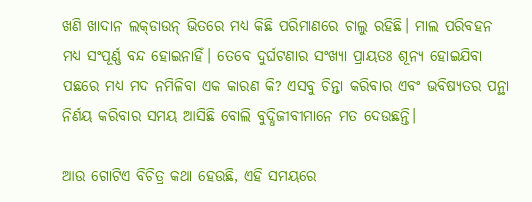ଖଣି ଖାଦାନ ଲକ୍‌ଡାଉନ୍ ଭିତରେ ମଧ୍ୟ କିଛି ପରିମାଣରେ ଚାଲୁ ରହିଛି। ମାଲ ପରିବହନ ମଧ୍ୟ ସଂପୂର୍ଣ୍ଣ ବନ୍ଦ ହୋଇନାହିଁ। ତେବେ ଦୁର୍ଘଟଣାର ସଂଖ୍ୟା ପ୍ରାୟତଃ ଶୂନ୍ୟ ହୋଇଯିବା ପଛରେ ମଧ୍ୟ ମଦ ନମିଳିବା ଏକ କାରଣ କି? ଏସବୁ ଚିନ୍ତା କରିବାର ଏବଂ ଭବିଷ୍ୟତର ପନ୍ଥା ନିର୍ଣୟ କରିବାର ସମୟ ଆସିଛି ବୋଲି ବୁଦ୍ଧିଜୀବୀମାନେ ମତ ଦେଉଛନ୍ତି।

ଆଉ ଗୋଟିଏ ବିଚିତ୍ର କଥା ହେଉଛି, ଏହି ସମୟରେ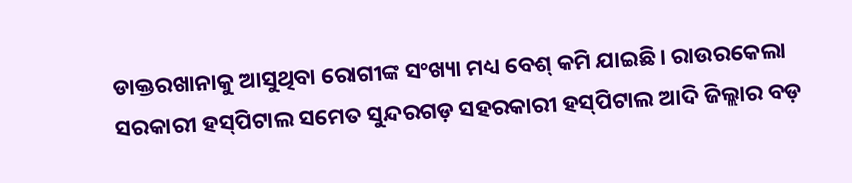ଡାକ୍ତରଖାନାକୁ ଆସୁଥିବା ରୋଗୀଙ୍କ ସଂଖ୍ୟା ମଧ୍ୟ ବେଶ୍ କମି ଯାଇଛି। ରାଉରକେଲା ସରକାରୀ ହସ୍‌ପିଟାଲ ସମେତ ସୁନ୍ଦରଗଡ଼ ସହରକାରୀ ହସ୍‌ପିଟାଲ ଆଦି ଜିଲ୍ଲାର ବଡ଼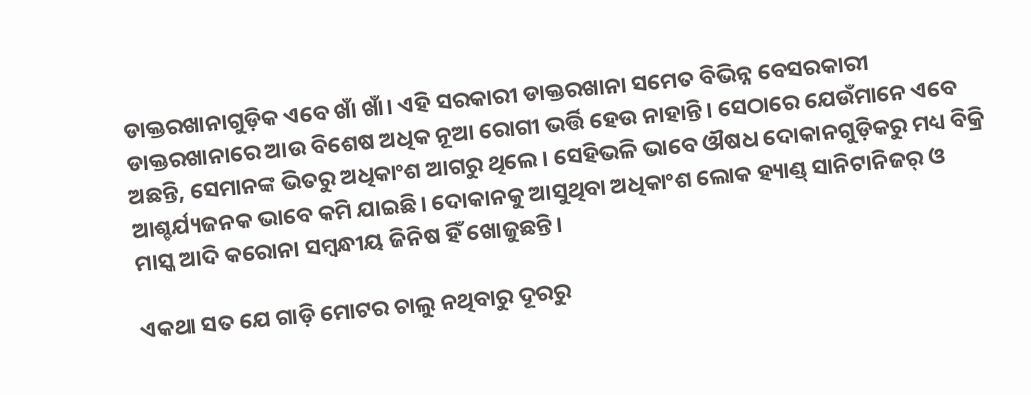ଡାକ୍ତରଖାନାଗୁଡ଼ିକ ଏବେ ଖାଁ ଖାଁ। ଏହି ସରକାରୀ ଡାକ୍ତରଖାନା ସମେତ ବିଭିନ୍ନ ବେସରକାରୀ ଡାକ୍ତରଖାନାରେ ଆଉ ବିଶେଷ ଅଧିକ ନୂଆ ରୋଗୀ ଭର୍ତ୍ତି ହେଉ ନାହାନ୍ତି। ସେଠାରେ ଯେଉଁମାନେ ଏବେ ଅଛନ୍ତି, ସେମାନଙ୍କ ଭିତରୁ ଅଧିକାଂଶ ଆଗରୁ ଥିଲେ। ସେହିଭଳି ଭାବେ ଔଷଧ ଦୋକାନଗୁଡ଼ିକରୁ ମଧ୍ୟ ବିକ୍ରି ଆଶ୍ଚର୍ଯ୍ୟଜନକ ଭାବେ କମି ଯାଇଛି। ଦୋକାନକୁ ଆସୁଥିବା ଅଧିକାଂଶ ଲୋକ ହ୍ୟାଣ୍ଡ୍ ସାନିଟାନିଜର୍ ଓ ମାସ୍କ ଆଦି କରୋନା ସମ୍ବନ୍ଧୀୟ ଜିନିଷ ହିଁ ଖୋଜୁଛନ୍ତି।

ଏକଥା ସତ ଯେ ଗାଡ଼ି ମୋଟର ଚାଲୁ ନଥିବାରୁ ଦୂରରୁ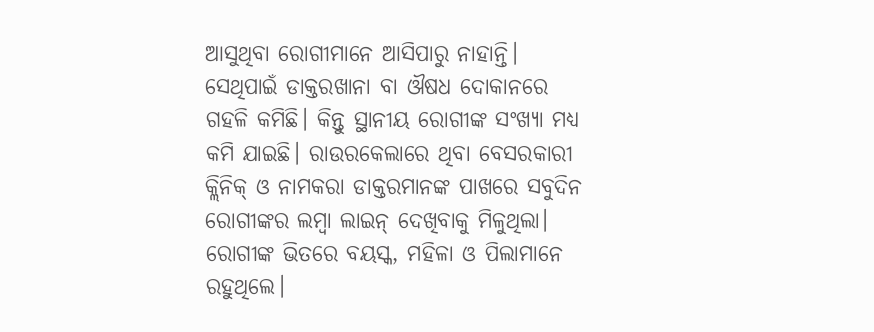ଆସୁଥିବା ରୋଗୀମାନେ ଆସିପାରୁ ନାହାନ୍ତି। ସେଥିପାଇଁ ଡାକ୍ତରଖାନା ବା ଔଷଧ ଦୋକାନରେ ଗହଳି କମିଛି। କିନ୍ତୁ ସ୍ଥାନୀୟ ରୋଗୀଙ୍କ ସଂଖ୍ୟା ମଧ୍ୟ କମି ଯାଇଛି। ରାଉରକେଲାରେ ଥିବା ବେସରକାରୀ କ୍ଲିନିକ୍‌ ଓ ନାମକରା ଡାକ୍ତରମାନଙ୍କ ପାଖରେ ସବୁଦିନ ରୋଗୀଙ୍କର ଲମ୍ବା ଲାଇନ୍ ଦେଖିବାକୁ ମିଳୁଥିଲା। ରୋଗୀଙ୍କ ଭିତରେ ବୟସ୍କ, ମହିଳା ଓ ପିଲାମାନେ ରହୁଥିଲେ।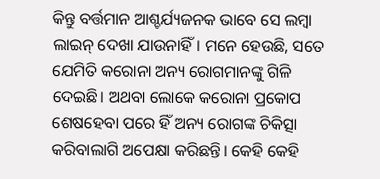କିନ୍ତୁ ବର୍ତ୍ତମାନ ଆଶ୍ଚର୍ଯ୍ୟଜନକ ଭାବେ ସେ ଲମ୍ବା ଲାଇନ୍ ଦେଖା ଯାଉନାହିଁ। ମନେ ହେଉଛି, ସତେ ଯେମିତି କରୋନା ଅନ୍ୟ ରୋଗମାନଙ୍କୁ ଗିଳି ଦେଇଛି। ଅଥବା ଲୋକେ କରୋନା ପ୍ରକୋପ ଶେଷହେବା ପରେ ହିଁ ଅନ୍ୟ ରୋଗଙ୍କ ଚିକିତ୍ସା କରିବାଲାଗି ଅପେକ୍ଷା କରିଛନ୍ତି। କେହି କେହି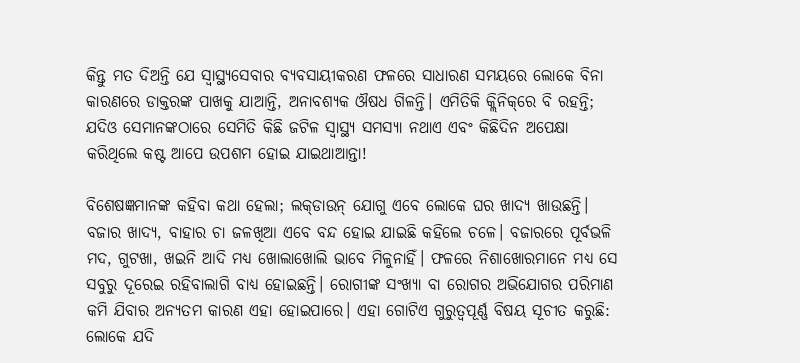କିନ୍ତୁ ମତ ଦିଅନ୍ତି ଯେ ସ୍ବାସ୍ଥ୍ୟସେବାର ବ୍ୟବସାୟୀକରଣ ଫଳରେ ସାଧାରଣ ସମୟରେ ଲୋକେ ବିନା କାରଣରେ ଡାକ୍ତରଙ୍କ ପାଖକୁ ଯାଆନ୍ତି, ଅନାବଶ୍ୟକ ଔଷଧ ଗିଳନ୍ତି। ଏମିତିକି କ୍ଲିନିକ୍‌ରେ ବି ରହନ୍ତି; ଯଦିଓ ସେମାନଙ୍କଠାରେ ସେମିତି କିଛି ଜଟିଳ ସ୍ବାସ୍ଥ୍ୟ ସମସ୍ୟା ନଥାଏ ଏବଂ କିଛିଦିନ ଅପେକ୍ଷା କରିଥିଲେ କଷ୍ଟ ଆପେ ଉପଶମ ହୋଇ ଯାଇଥାଆନ୍ତା!

ବିଶେଷଜ୍ଞମାନଙ୍କ କହିବା କଥା ହେଲା; ଲକ୍‌ଡାଉନ୍‌ ଯୋଗୁ ଏବେ ଲୋକେ ଘର ଖାଦ୍ୟ ଖାଉଛନ୍ତି। ବଜାର ଖାଦ୍ୟ, ବାହାର ଚା ଜଳଖିଆ ଏବେ ବନ୍ଦ ହୋଇ ଯାଇଛି କହିଲେ ଚଳେ। ବଜାରରେ ପୂର୍ବଭଳି ମଦ, ଗୁଟଖା, ଖଇନି ଆଦି ମଧ୍ୟ ଖୋଲାଖୋଲି ଭାବେ ମିଳୁନାହିଁ। ଫଳରେ ନିଶାଖୋରମାନେ ମଧ୍ୟ ସେ ସବୁରୁ ଦୂରେଇ ରହିବାଲାଗି ବାଧ୍ୟ ହୋଇଛନ୍ତି। ରୋଗୀଙ୍କ ସଂଖ୍ୟା ବା ରୋଗର ଅଭିଯୋଗର ପରିମାଣ କମି ଯିବାର ଅନ୍ୟତମ କାରଣ ଏହା ହୋଇପାରେ। ଏହା ଗୋଟିଏ ଗୁରୁତ୍ବପୂର୍ଣ୍ଣ ବିଷୟ ସୂଚୀତ କରୁଛି: ଲୋକେ ଯଦି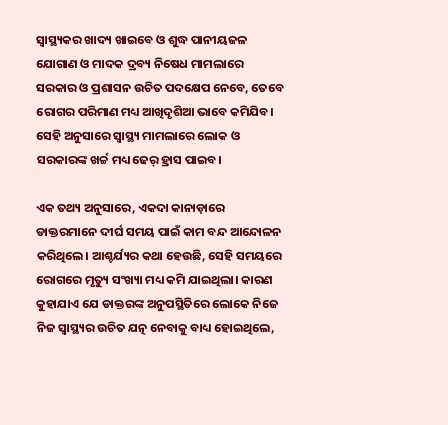ସ୍ବାସ୍ଥ୍ୟକର ଖାଦ୍ୟ ଖାଇବେ ଓ ଶୁଦ୍ଧ ପାନୀୟଜଳ ଯୋଗାଣ ଓ ମାଦକ ଦ୍ରବ୍ୟ ନିଷେଧ ମାମଲାରେ ସରକାର ଓ ପ୍ରଶାସନ ଉଚିତ ପଦକ୍ଷେପ ନେବେ, ତେବେ ରୋଗର ପରିମାଣ ମଧ୍ୟ ଆଖିଦୃଶିଆ ଭାବେ କମିଯିବ। ସେହି ଅନୁସାରେ ସ୍ବାସ୍ଥ୍ୟ ମାମଲାରେ ଲୋକ ଓ ସରକାରଙ୍କ ଖର୍ଚ୍ଚ ମଧ୍ୟ ଢେର୍ ହ୍ରାସ ପାଇବ।

ଏକ ତଥ୍ୟ ଅନୁସାରେ, ଏକଦା କାନାଡ଼ାରେ ଡାକ୍ତରମାନେ ଦୀର୍ଘ ସମୟ ପାଇଁ କାମ ବନ୍ଦ ଆନ୍ଦୋଳନ କରିଥିଲେ। ଆଶ୍ଚର୍ଯ୍ୟର କଥା ହେଉଛି, ସେହି ସମୟରେ ରୋଗରେ ମୃତ୍ୟୁ ସଂଖ୍ୟା ମଧ୍ୟ କମି ଯାଇଥିଲା। କାରଣ କୁହାଯାଏ ଯେ ଡାକ୍ତରଙ୍କ ଅନୁପସ୍ଥିତିରେ ଲୋକେ ନିଜେ ନିଜ ସ୍ବାସ୍ଥ୍ୟର ଉଚିତ ଯତ୍ନ ନେବାକୁ ବାଧ୍ୟ ହୋଇଥିଲେ,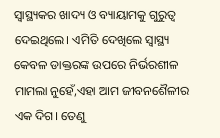ସ୍ବାସ୍ଥ୍ୟକର ଖାଦ୍ୟ ଓ ବ୍ୟାୟାମକୁ ଗୁରୁତ୍ବ ଦେଇଥିଲେ। ଏମିତି ଦେଖିଲେ ସ୍ବାସ୍ଥ୍ୟ କେବଳ ଡାକ୍ତରଙ୍କ ଉପରେ ନିର୍ଭରଶୀଳ ମାମଲା ନୁହେଁ,ଏହା ଆମ ଜୀବନଶୈଳୀର ଏକ ଦିଗ। ତେଣୁ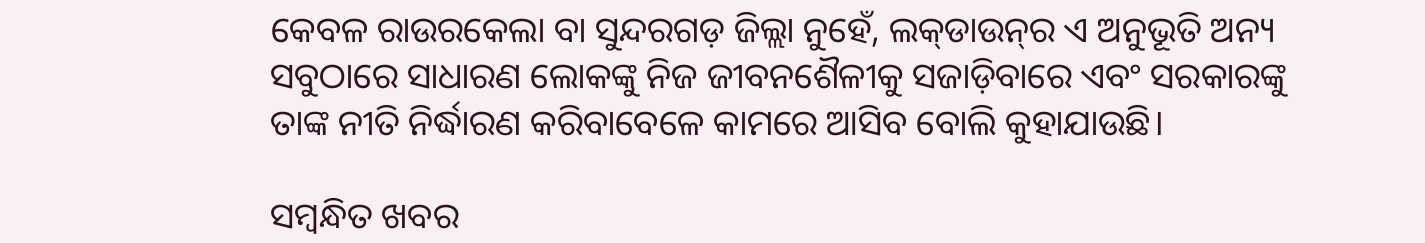କେବଳ ରାଉରକେଲା ବା ସୁନ୍ଦରଗଡ଼ ଜିଲ୍ଲା ନୁହେଁ, ଲକ୍‌ଡାଉନ୍‌ର ଏ ଅନୁଭୂତି ଅନ୍ୟ ସବୁଠାରେ ସାଧାରଣ ଲୋକଙ୍କୁ ନିଜ ଜୀବନଶୈଳୀକୁ ସଜାଡ଼ିବାରେ ଏବଂ ସରକାରଙ୍କୁ ତାଙ୍କ ନୀତି ନିର୍ଦ୍ଧାରଣ କରିବାବେଳେ କାମରେ ଆସିବ ବୋଲି କୁହାଯାଉଛି।

ସମ୍ବନ୍ଧିତ ଖବର